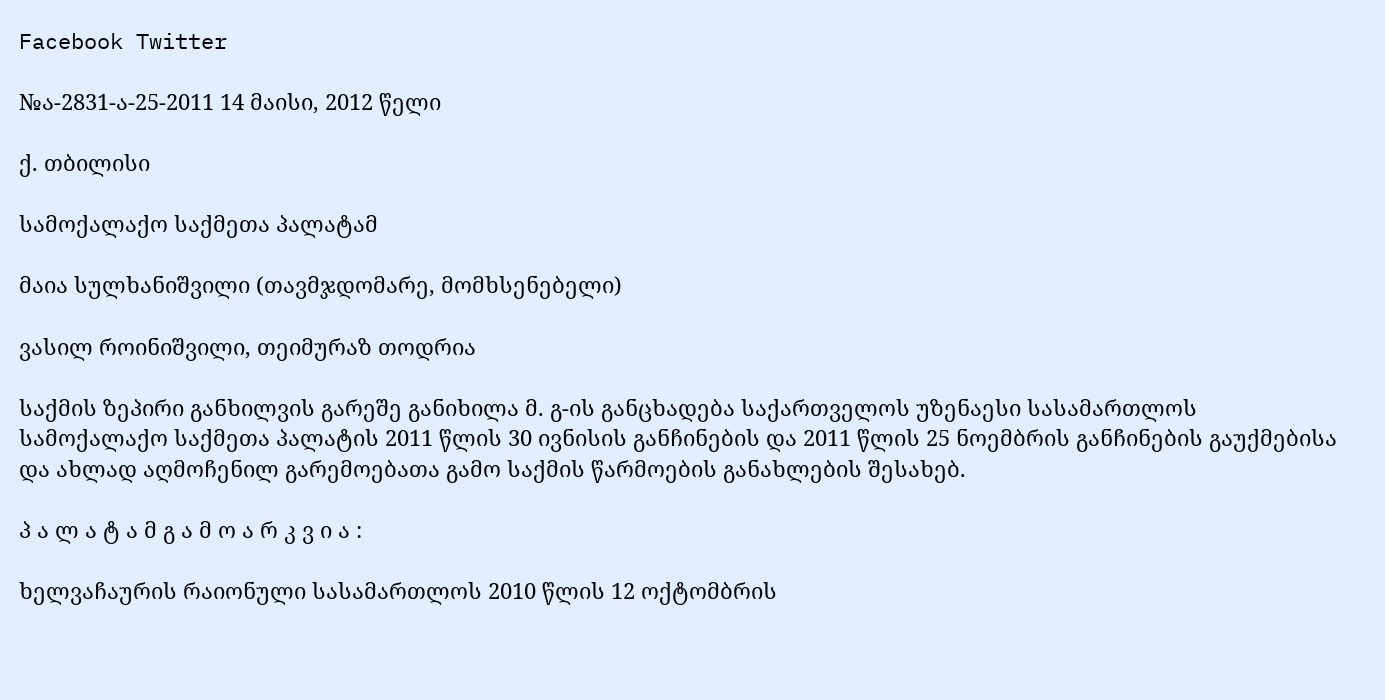Facebook Twitter

№ა-2831-ა-25-2011 14 მაისი, 2012 წელი

ქ. თბილისი

სამოქალაქო საქმეთა პალატამ

მაია სულხანიშვილი (თავმჯდომარე, მომხსენებელი)

ვასილ როინიშვილი, თეიმურაზ თოდრია

საქმის ზეპირი განხილვის გარეშე განიხილა მ. გ-ის განცხადება საქართველოს უზენაესი სასამართლოს სამოქალაქო საქმეთა პალატის 2011 წლის 30 ივნისის განჩინების და 2011 წლის 25 ნოემბრის განჩინების გაუქმებისა და ახლად აღმოჩენილ გარემოებათა გამო საქმის წარმოების განახლების შესახებ.

პ ა ლ ა ტ ა მ გ ა მ ო ა რ კ ვ ი ა :

ხელვაჩაურის რაიონული სასამართლოს 2010 წლის 12 ოქტომბრის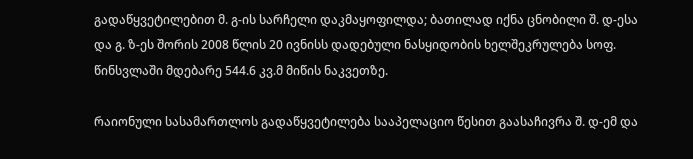გადაწყვეტილებით მ. გ-ის სარჩელი დაკმაყოფილდა; ბათილად იქნა ცნობილი შ. დ-ესა და გ. ზ-ეს შორის 2008 წლის 20 ივნისს დადებული ნასყიდობის ხელშეკრულება სოფ. წინსვლაში მდებარე 544.6 კვ.მ მიწის ნაკვეთზე.

რაიონული სასამართლოს გადაწყვეტილება სააპელაციო წესით გაასაჩივრა შ. დ-ემ და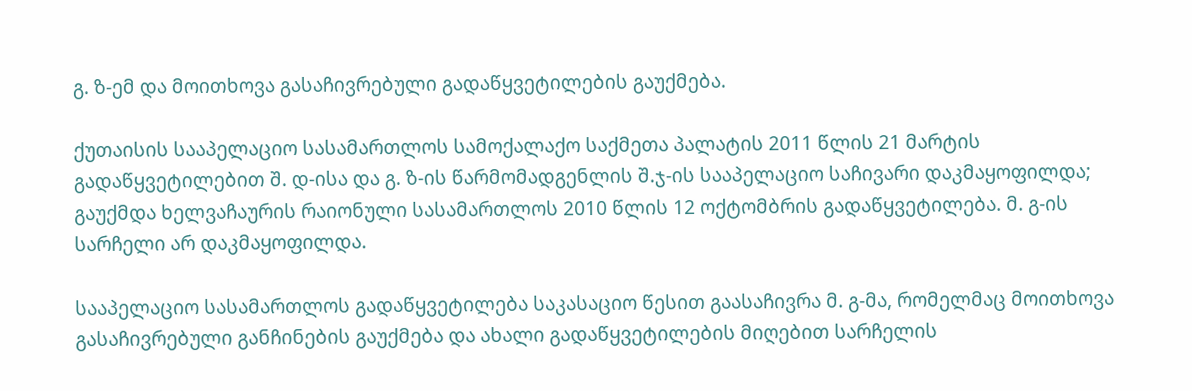გ. ზ-ემ და მოითხოვა გასაჩივრებული გადაწყვეტილების გაუქმება.

ქუთაისის სააპელაციო სასამართლოს სამოქალაქო საქმეთა პალატის 2011 წლის 21 მარტის გადაწყვეტილებით შ. დ-ისა და გ. ზ-ის წარმომადგენლის შ.ჯ-ის სააპელაციო საჩივარი დაკმაყოფილდა; გაუქმდა ხელვაჩაურის რაიონული სასამართლოს 2010 წლის 12 ოქტომბრის გადაწყვეტილება. მ. გ-ის სარჩელი არ დაკმაყოფილდა.

სააპელაციო სასამართლოს გადაწყვეტილება საკასაციო წესით გაასაჩივრა მ. გ-მა, რომელმაც მოითხოვა გასაჩივრებული განჩინების გაუქმება და ახალი გადაწყვეტილების მიღებით სარჩელის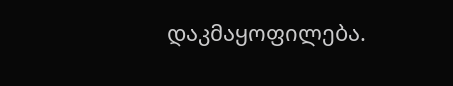დაკმაყოფილება.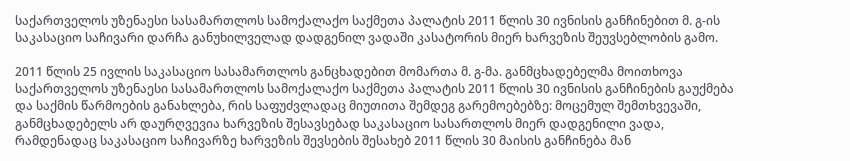საქართველოს უზენაესი სასამართლოს სამოქალაქო საქმეთა პალატის 2011 წლის 30 ივნისის განჩინებით მ. გ-ის საკასაციო საჩივარი დარჩა განუხილველად დადგენილ ვადაში კასატორის მიერ ხარვეზის შეუვსებლობის გამო.

2011 წლის 25 ივლის საკასაციო სასამართლოს განცხადებით მომართა მ. გ-მა. განმცხადებელმა მოითხოვა საქართველოს უზენაესი სასამართლოს სამოქალაქო საქმეთა პალატის 2011 წლის 30 ივნისის განჩინების გაუქმება და საქმის წარმოების განახლება, რის საფუძვლადაც მიუთითა შემდეგ გარემოებებზე: მოცემულ შემთხვევაში, განმცხადებელს არ დაურღვევია ხარვეზის შესავსებად საკასაციო სასართლოს მიერ დადგენილი ვადა, რამდენადაც საკასაციო საჩივარზე ხარვეზის შევსების შესახებ 2011 წლის 30 მაისის განჩინება მან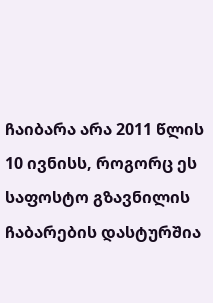ჩაიბარა არა 2011 წლის 10 ივნისს, როგორც ეს საფოსტო გზავნილის ჩაბარების დასტურშია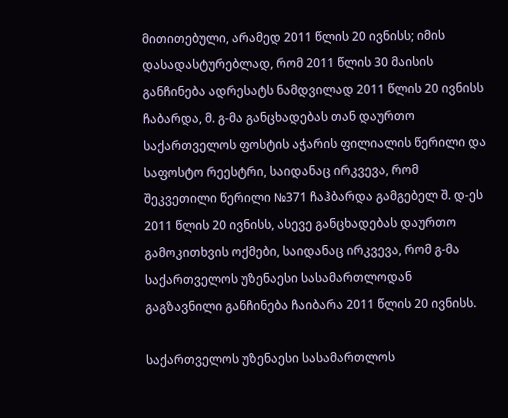მითითებული, არამედ 2011 წლის 20 ივნისს; იმის დასადასტურებლად, რომ 2011 წლის 30 მაისის განჩინება ადრესატს ნამდვილად 2011 წლის 20 ივნისს ჩაბარდა, მ. გ-მა განცხადებას თან დაურთო საქართველოს ფოსტის აჭარის ფილიალის წერილი და საფოსტო რეესტრი, საიდანაც ირკვევა, რომ შეკვეთილი წერილი №371 ჩაჰბარდა გამგებელ შ. დ-ეს 2011 წლის 20 ივნისს, ასევე განცხადებას დაურთო გამოკითხვის ოქმები, საიდანაც ირკვევა, რომ გ-მა საქართველოს უზენაესი სასამართლოდან გაგზავნილი განჩინება ჩაიბარა 2011 წლის 20 ივნისს.

საქართველოს უზენაესი სასამართლოს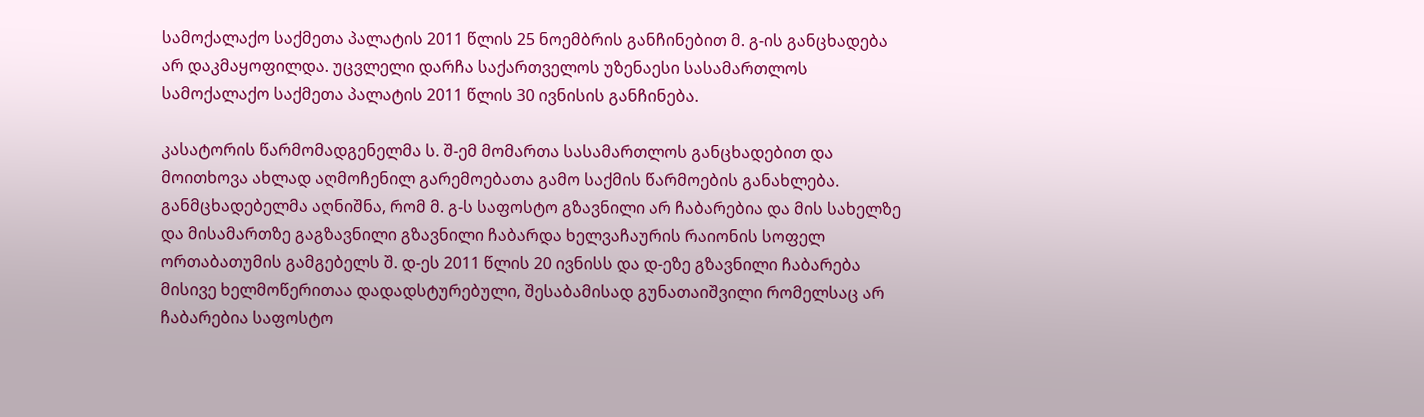სამოქალაქო საქმეთა პალატის 2011 წლის 25 ნოემბრის განჩინებით მ. გ-ის განცხადება არ დაკმაყოფილდა. უცვლელი დარჩა საქართველოს უზენაესი სასამართლოს სამოქალაქო საქმეთა პალატის 2011 წლის 30 ივნისის განჩინება.

კასატორის წარმომადგენელმა ს. შ-ემ მომართა სასამართლოს განცხადებით და მოითხოვა ახლად აღმოჩენილ გარემოებათა გამო საქმის წარმოების განახლება. განმცხადებელმა აღნიშნა, რომ მ. გ-ს საფოსტო გზავნილი არ ჩაბარებია და მის სახელზე და მისამართზე გაგზავნილი გზავნილი ჩაბარდა ხელვაჩაურის რაიონის სოფელ ორთაბათუმის გამგებელს შ. დ-ეს 2011 წლის 20 ივნისს და დ-ეზე გზავნილი ჩაბარება მისივე ხელმოწერითაა დადადსტურებული, შესაბამისად გუნათაიშვილი რომელსაც არ ჩაბარებია საფოსტო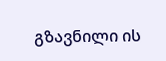გზავნილი ის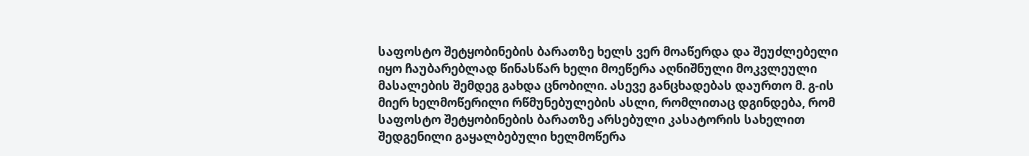საფოსტო შეტყობინების ბარათზე ხელს ვერ მოაწერდა და შეუძლებელი იყო ჩაუბარებლად წინასწარ ხელი მოეწერა აღნიშნული მოკვლეული მასალების შემდეგ გახდა ცნობილი. ასევე განცხადებას დაურთო მ. გ-ის მიერ ხელმოწერილი რწმუნებულების ასლი, რომლითაც დგინდება, რომ საფოსტო შეტყობინების ბარათზე არსებული კასატორის სახელით შედგენილი გაყალბებული ხელმოწერა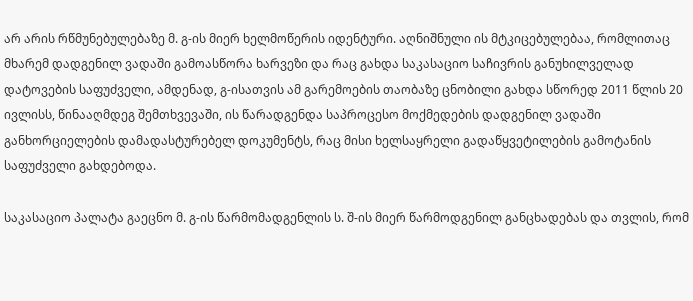არ არის რწმუნებულებაზე მ. გ-ის მიერ ხელმოწერის იდენტური. აღნიშნული ის მტკიცებულებაა, რომლითაც მხარემ დადგენილ ვადაში გამოასწორა ხარვეზი და რაც გახდა საკასაციო საჩივრის განუხილველად დატოვების საფუძველი, ამდენად, გ-ისათვის ამ გარემოების თაობაზე ცნობილი გახდა სწორედ 2011 წლის 20 ივლისს, წინააღმდეგ შემთხვევაში, ის წარადგენდა საპროცესო მოქმედების დადგენილ ვადაში განხორციელების დამადასტურებელ დოკუმენტს, რაც მისი ხელსაყრელი გადაწყვეტილების გამოტანის საფუძველი გახდებოდა.

საკასაციო პალატა გაეცნო მ. გ-ის წარმომადგენლის ს. შ-ის მიერ წარმოდგენილ განცხადებას და თვლის, რომ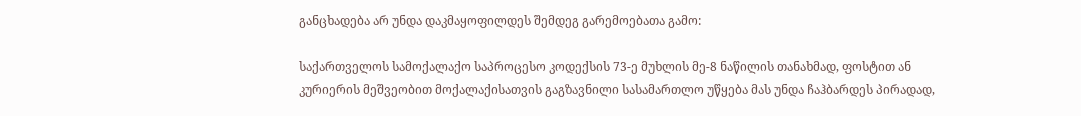განცხადება არ უნდა დაკმაყოფილდეს შემდეგ გარემოებათა გამო:

საქართველოს სამოქალაქო საპროცესო კოდექსის 73-ე მუხლის მე-8 ნაწილის თანახმად, ფოსტით ან კურიერის მეშვეობით მოქალაქისათვის გაგზავნილი სასამართლო უწყება მას უნდა ჩაჰბარდეს პირადად,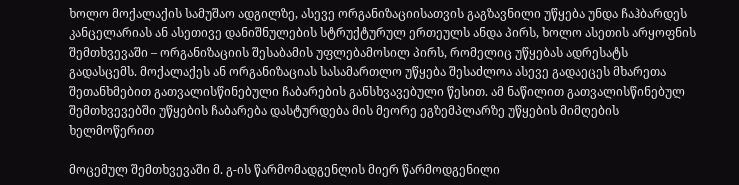ხოლო მოქალაქის სამუშაო ადგილზე, ასევე ორგანიზაციისათვის გაგზავნილი უწყება უნდა ჩაჰბარდეს კანცელარიას ან ასეთივე დანიშნულების სტრუქტურულ ერთეულს ანდა პირს, ხოლო ასეთის არყოფნის შემთხვევაში – ორგანიზაციის შესაბამის უფლებამოსილ პირს, რომელიც უწყებას ადრესატს გადასცემს. მოქალაქეს ან ორგანიზაციას სასამართლო უწყება შესაძლოა ასევე გადაეცეს მხარეთა შეთანხმებით გათვალისწინებული ჩაბარების განსხვავებული წესით. ამ ნაწილით გათვალისწინებულ შემთხვევებში უწყების ჩაბარება დასტურდება მის მეორე ეგზემპლარზე უწყების მიმღების ხელმოწერით

მოცემულ შემთხვევაში მ. გ-ის წარმომადგენლის მიერ წარმოდგენილი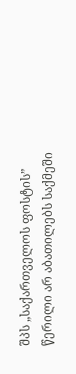შპს „საქართველოს ფოსტის” წერილი არ აბათილებს საქმეში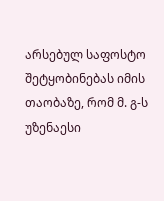არსებულ საფოსტო შეტყობინებას იმის თაობაზე, რომ მ. გ-ს უზენაესი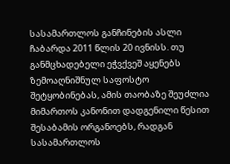სასამართლოს განჩინების ასლი ჩაბარდა 2011 წლის 20 ივნისს. თუ განმცხადებელი ეჭვქვეშ აყენებს ზემოაღნიშნულ საფოსტო შეტყობინებას, ამის თაობაზე შეუძლია მიმართოს კანონით დადგენილი წესით შესაბამის ორგანოებს, რადგან სასამართლოს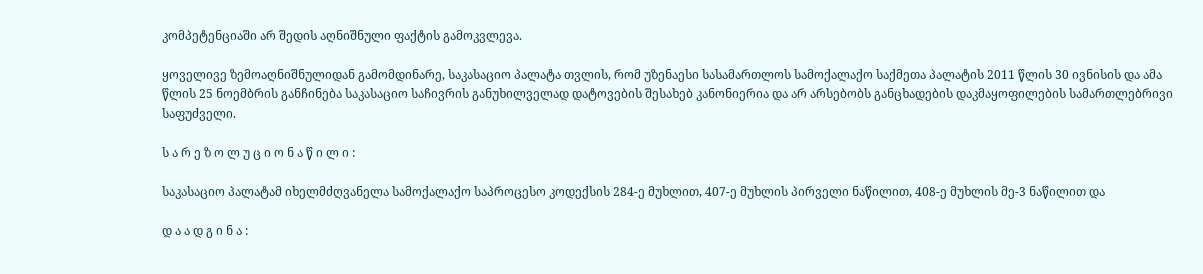კომპეტენციაში არ შედის აღნიშნული ფაქტის გამოკვლევა.

ყოველივე ზემოაღნიშნულიდან გამომდინარე, საკასაციო პალატა თვლის, რომ უზენაესი სასამართლოს სამოქალაქო საქმეთა პალატის 2011 წლის 30 ივნისის და ამა წლის 25 ნოემბრის განჩინება საკასაციო საჩივრის განუხილველად დატოვების შესახებ კანონიერია და არ არსებობს განცხადების დაკმაყოფილების სამართლებრივი საფუძველი.

ს ა რ ე ზ ო ლ უ ც ი ო ნ ა წ ი ლ ი :

საკასაციო პალატამ იხელმძღვანელა სამოქალაქო საპროცესო კოდექსის 284-ე მუხლით, 407-ე მუხლის პირველი ნაწილით, 408-ე მუხლის მე-3 ნაწილით და

დ ა ა დ გ ი ნ ა :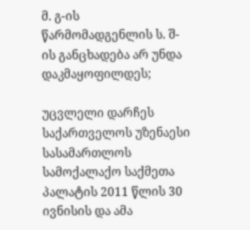მ. გ-ის წარმომადგენლის ს. შ-ის განცხადება არ უნდა დაკმაყოფილდეს;

უცვლელი დარჩეს საქართველოს უზენაესი სასამართლოს სამოქალაქო საქმეთა პალატის 2011 წლის 30 ივნისის და ამა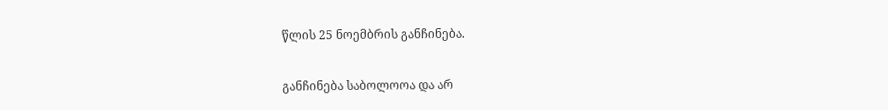წლის 25 ნოემბრის განჩინება.

განჩინება საბოლოოა და არ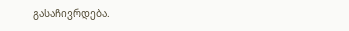გასაჩივრდება.